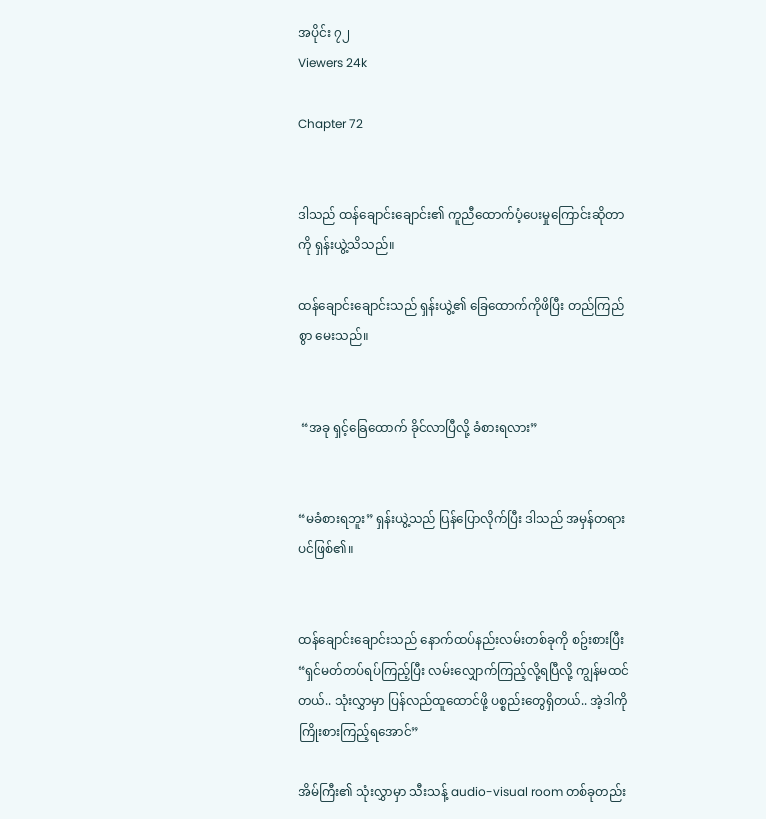အပိုင်း ၇၂
Viewers 24k

Chapter 72


ဒါသည် ထန်ချောင်းချောင်း၏ ကူညီထောက်ပံ့ပေးမှုကြောင်းဆိုတာကို ရှန်းယွဲ့သိသည်။

ထန်ချောင်းချောင်းသည် ရှန်းယွဲ့၏ ခြေထောက်ကိုဖိပြီး တည်ကြည်စွာ မေးသည်။


 “အခု ရှင့်ခြေထောက် ခိုင်လာပြီလို့ ခံစားရလား”


“မခံစားရဘူး” ရှန်းယွဲ့သည် ပြန်ပြောလိုက်ပြီး ဒါသည် အမှန်တရားပင်ဖြစ်၏။


ထန်ချောင်းချောင်းသည် နောက်ထပ်နည်းလမ်းတစ်ခုကို စဥ်းစားပြီး “ရှင်မတ်တပ်ရပ်ကြည့်ပြီး လမ်းလျှောက်ကြည့်လို့ရပြီလို့ ကျွန်မထင်တယ်.. သုံးလွှာမှာ ပြန်လည်ထူထောင်ဖို့ ပစ္စည်းတွေရှိတယ်.. အဲ့ဒါကို ကြိုးစားကြည့်ရအောင်”

အိမ်ကြီး၏ သုံးလွှာမှာ သီးသန့် audio-visual room တစ်ခုတည်း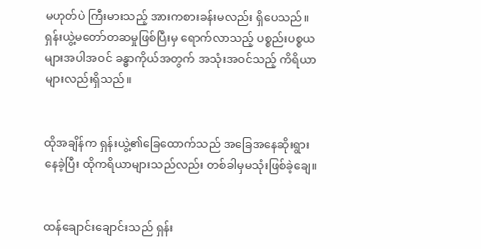မဟုတ်ပဲ ကြီးမားသည့် အားကစားခန်းမလည်း ရှိပေသည်။ ရှန်းယွဲ့မတော်တဆမှုဖြစ်ပြီးမှ ရောက်လာသည့် ပစ္စည်းပစ္စယများအပါအဝင် ခန္ဓာကိုယ်အတွက် အသုံးအဝင်သည့် ကိရိယာများလည်းရှိသည်။


ထိုအချိန်က ရှန်းယွဲ့၏ခြေထောက်သည် အခြေအနေဆိုးရွားနေခဲ့ပြီး ထိုကရိယာများသည်လည်း တစ်ခါမှမသုံးဖြစ်ခဲ့ချေ။


ထန်ချောင်းချောင်းသည် ရှန်း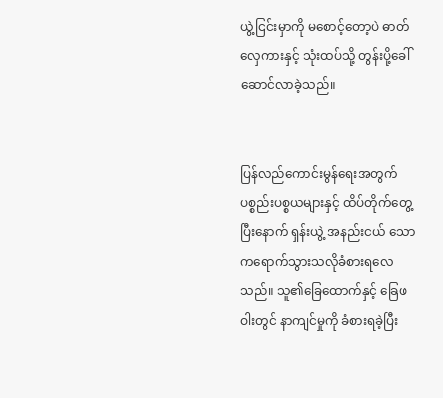ယွဲ့ငြင်းမှာကို မစောင့်တော့ပဲ ဓာတ်လှေကားနှင့် သုံးထပ်သို့ တွန်းပို့ခေါ်ဆောင်လာခဲ့သည်။


ပြန်လည်ကောင်းမွန်ရေးအတွက် ပစ္စည်းပစ္စယများနှင့် ထိပ်တိုက်တွေ့ပြီးနောက် ရှန်းယွဲ့ အနည်းငယ် သောကရောက်သွားသလိုခံစားရလေသည်။ သူ၏ခြေထောက်နှင့် ခြေဖဝါးတွင် နာကျင်မှုကို ခံစားရခဲ့ပြီး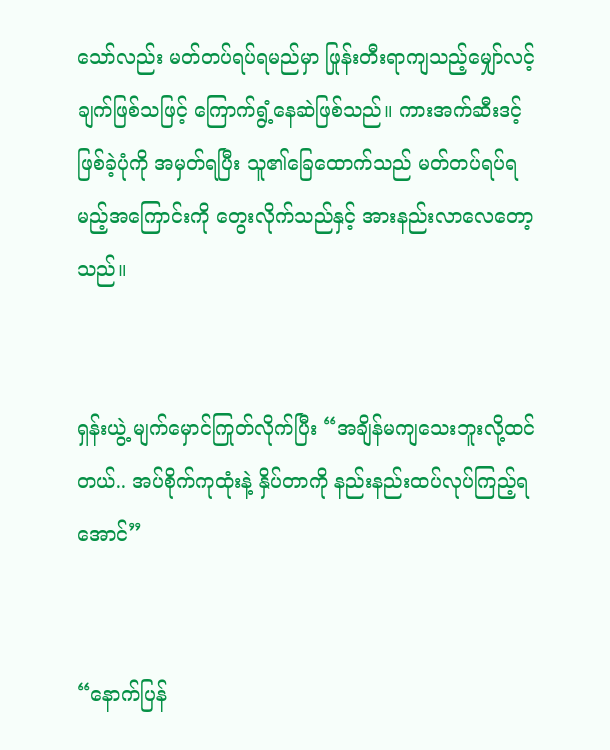သော်လည်း မတ်တပ်ရပ်ရမည်မှာ ဖြုန်းတီးရာကျသည့်မျှော်လင့်ချက်ဖြစ်သဖြင့် ကြောက်ရွံ့နေဆဲဖြစ်သည်။ ကားအက်ဆီးဒင့်ဖြစ်ခဲ့ပုံကို အမှတ်ရပြီး သူ၏ခြေထောက်သည် မတ်တပ်ရပ်ရမည့်အကြောင်းကို တွေးလိုက်သည်နှင့် အားနည်းလာလေတော့သည်။


ရှန်းယွဲ့ မျက်မှောင်ကြုတ်လိုက်ပြီး “အချိန်မကျသေးဘူးလို့ထင်တယ်.. အပ်စိုက်ကုထုံးနဲ့ နှိပ်တာကို နည်းနည်းထပ်လုပ်ကြည့်ရအောင်”


“နောက်ပြန်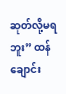ဆုတ်လို့မရဘူး” ထန်ချောင်း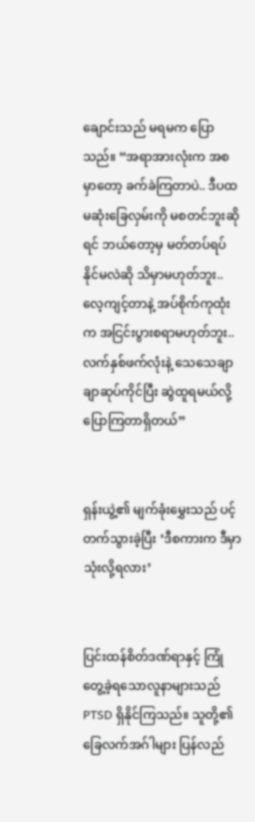ချောင်းသည် မရမက ပြောသည်။ “အရာအားလုံးက အစမှာတော့ ခက်ခဲကြတာပဲ.. ဒီပထမဆုံးခြေလှမ်းကို မစတင်ဘူးဆိုရင် ဘယ်တော့မှ မတ်တပ်ရပ်နိုင်မလဲဆို သိမှာမဟုတ်ဘူး.. လေ့ကျင့်တာနဲ့ အပ်စိုက်ကုထုံးက အငြင်းပွားစရာမဟုတ်ဘူး.. လက်နှစ်ဖက်လုံးနဲ့ သေသေချာချာဆုပ်ကိုင်ပြီး ဆွဲထူရမယ်လို့ ပြောကြတာရှိတယ်”


ရှန်းယွဲ့၏ မျက်ခုံးမွှေးသည် ပင့်တက်သွားခဲ့ပြီး ‘ဒီစကားက ဒီမှာသုံးလို့ရလား’


ပြင်းထန်စိတ်ဒဏ်ရာနှင့် ကြုံတွေ့ခဲ့ရသောလူနာများသည် PTSD ရှိနိုင်ကြသည်။ သူတို့၏ ခြေလက်အဂ်ါများ ပြန်လည်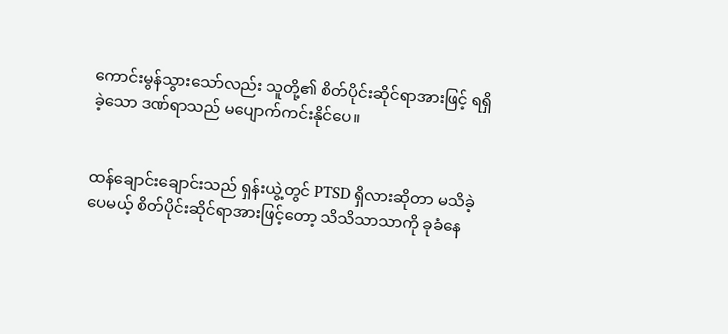ကောင်းမွန်သွားသော်လည်း သူတို့၏ စိတ်ပိုင်းဆိုင်ရာအားဖြင့် ရရှိခဲ့သော ဒဏ်ရာသည် မပျောက်ကင်းနိုင်ပေ။


ထန်ချောင်းချောင်းသည် ရှန်းယွဲ့တွင် PTSD ရှိလားဆိုတာ မသိခဲ့ပေမယ့် စိတ်ပိုင်းဆိုင်ရာအားဖြင့်တော့ သိသိသာသာကို ခုခံနေ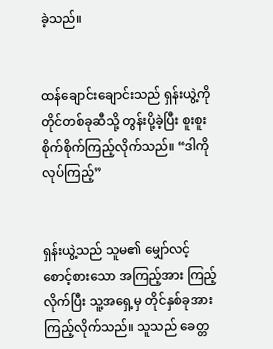ခဲ့သည်။


ထန်ချောင်းချောင်းသည် ရှန်းယွဲ့ကို တိုင်တစ်ခုဆီသို့ တွန်းပို့ခဲ့ပြီး စူးစူးစိုက်စိုက်ကြည့်လိုက်သည်။ “ဒါကိုလုပ်ကြည့်”


ရှန်းယွဲ့သည် သူမ၏ မျှော်လင့်စောင့်စားသော အကြည့်အား ကြည့်လိုက်ပြီး သူ့အရှေ့မှ တိုင်နှစ်ခုအား ကြည့်လိုက်သည်။ သူသည် ခေတ္တ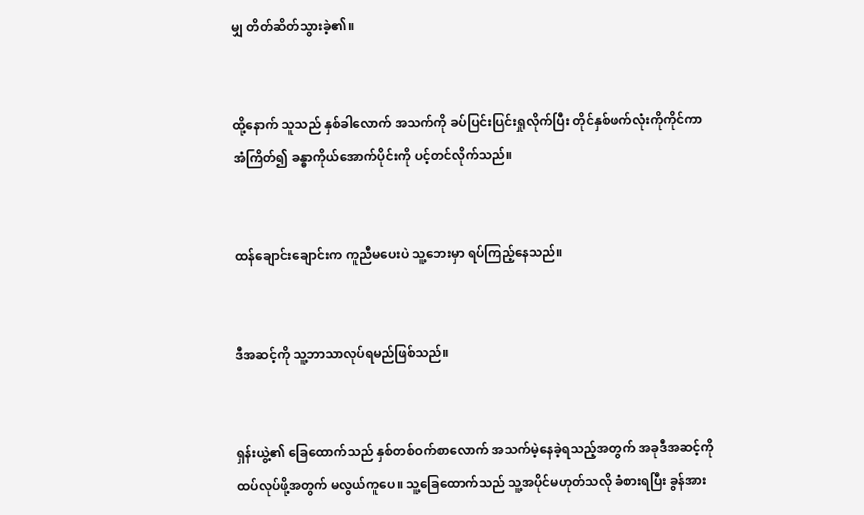မျှ တိတ်ဆိတ်သွားခဲ့၏။


ထို့နောက် သူသည် နှစ်ခါလောက် အသက်ကို ခပ်ပြင်းပြင်းရှုလိုက်ပြီး တိုင်နှစ်ဖက်လုံးကိုကိုင်ကာ အံကြိတ်၍ ခန္ဓာကိုယ်အောက်ပိုင်းကို ပင့်တင်လိုက်သည်။


ထန်ချောင်းချောင်းက ကူညီမပေးပဲ သူ့ဘေးမှာ ရပ်ကြည့်နေသည်။


ဒီအဆင့်ကို သူ့ဘာသာလုပ်ရမည်ဖြစ်သည်။


ရှန်းယွဲ့၏ ခြေထောက်သည် နှစ်တစ်ဝက်စာလောက် အသက်မဲ့နေခဲ့ရသည့်အတွက် အခုဒီအဆင့်ကို ထပ်လုပ်ဖို့အတွက် မလွယ်ကူပေ။ သူ့ခြေထောက်သည် သူ့အပိုင်မဟုတ်သလို ခံစားရပြီး ခွန်အား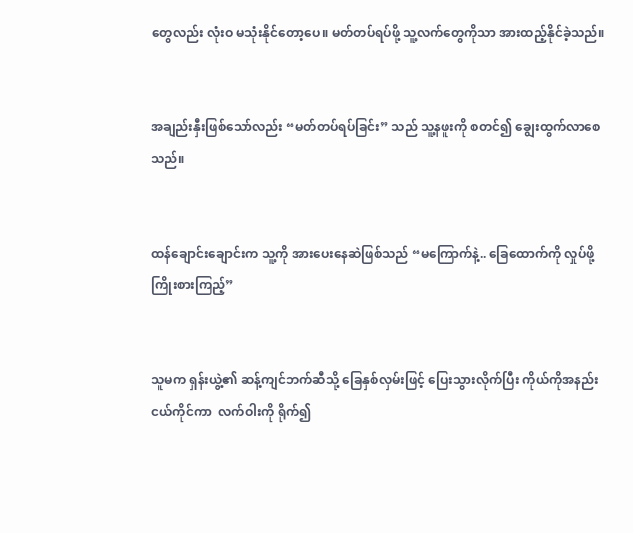တွေလည်း လုံးဝ မသုံးနိုင်တော့ပေ။ မတ်တပ်ရပ်ဖို့ သူ့လက်တွေကိုသာ အားထည့်နိုင်ခဲ့သည်။


အချည်းနှီးဖြစ်သော်လည်း “မတ်တပ်ရပ်ခြင်း” သည် သူ့နဖူးကို စတင်၍ ချွေးထွက်လာစေသည်။


ထန်ချောင်းချောင်းက သူ့ကို အားပေးနေဆဲဖြစ်သည် “မကြောက်နဲ့.. ခြေထောက်ကို လှုပ်ဖို့ကြိုးစားကြည့်”


သူမက ရှန်းယွဲ့၏ ဆန့်ကျင်ဘက်ဆီသို့ ခြေနှစ်လှမ်းဖြင့် ပြေးသွားလိုက်ပြီး ကိုယ်ကိုအနည်းငယ်ကိုင်ကာ  လက်ဝါးကို ရိုက်၍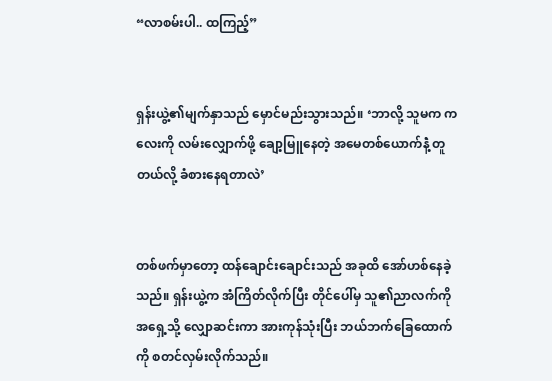“လာစမ်းပါ.. ထကြည့်”


ရှန်းယွဲ့၏မျက်နှာသည် မှောင်မည်းသွားသည်။ ‘ဘာလို့ သူမက ကလေးကို လမ်းလျှောက်ဖို့ ချော့မြူနေတဲ့ အမေတစ်ယောက်နဲံ့ တူတယ်လို့ ခံစားနေရတာလဲ’


တစ်ဖက်မှာတော့ ထန်ချောင်းချောင်းသည် အခုထိ အော်ဟစ်နေခဲ့သည်။ ရှန်းယွဲ့က အံကြိတ်လိုက်ပြီး တိုင်ပေါ်မှ သူ၏ညာလက်ကို အရှေ့သို့ လျှောဆင်းကာ အားကုန်သုံးပြီး ဘယ်ဘက်ခြေထောက်ကို စတင်လှမ်းလိုက်သည်။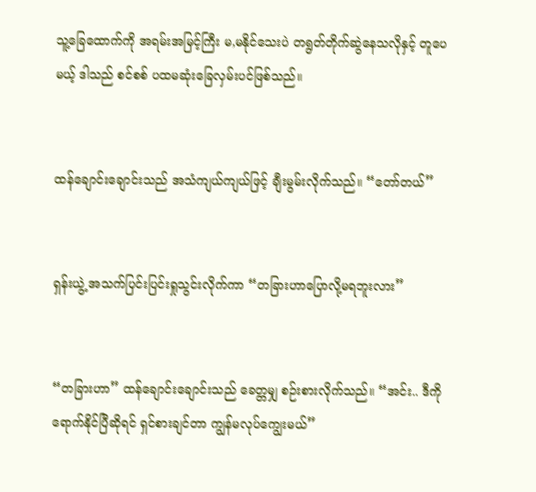သူ့ခြေထောက်ကို အရမ်းအမြင့်ကြီး မ,မနိုင်သေးပဲ တရွတ်တိုက်ဆွဲနေသလိုနှင့် တူပေမယ့် ဒါသည် စင်စစ် ပထမဆုံးခြေလှမ်းပင်ဖြစ်သည်။


ထန်ချောင်းချောင်းသည် အသံကျယ်ကျယ်ဖြင့် ချီးမွမ်းလိုက်သည်။ “တော်တယ်”


ရှန်းယွဲ့ အသက်ပြင်းပြင်းရှုသွင်းလိုက်ကာ “တခြားဟာပြောလို့မရဘူးလား”


“တခြားဟာ” ထန်ချောင်းချောင်းသည် ခေတ္တမျှ စဉ်းစားလိုက်သည်။ “အင်း.. ဒီကိုရောက်နိုင်ပြီဆိုရင် ရှင်စားချင်တာ ကျွန်မလုပ်ကျွေးမယ်”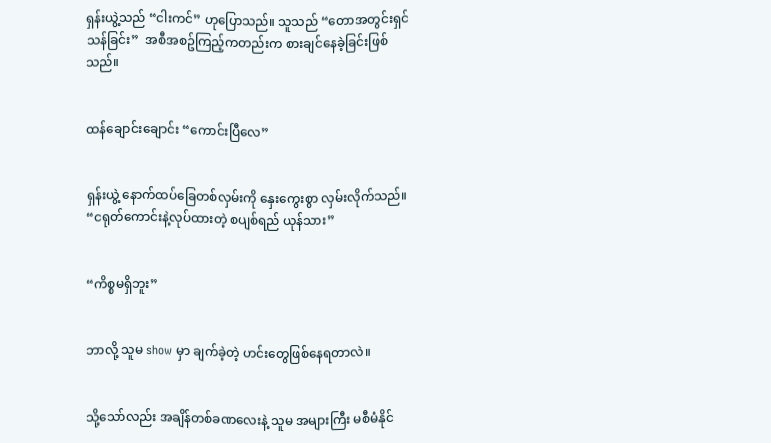ရှန်းယွဲ့သည် “ငါးကင်” ဟုပြောသည်။ သူသည် “တောအတွင်းရှင်သန်ခြင်း”  အစီအစဥ်ကြည့်ကတည်းက စားချင်နေခဲ့ခြင်းဖြစ်သည်။


ထန်ချောင်းချောင်း “ကောင်းပြီလေ”


ရှန်းယွဲ့ နောက်ထပ်ခြေတစ်လှမ်းကို နှေးကွေးစွာ လှမ်းလိုက်သည်။ “ငရုတ်ကောင်းနဲ့လုပ်ထားတဲ့ စပျစ်ရည် ယုန်သား”


“ကိစ္စမရှိဘူး”


ဘာလို့ သူမ show မှာ ချက်ခဲ့တဲ့ ဟင်းတွေဖြစ်နေရတာလဲ။


သို့သော်လည်း အချိန်တစ်ခဏလေးနဲ့ သူမ အများကြီး မစီမံနိုင်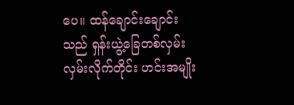ပေ။ ထန်ချောင်းချောင်းသည် ရှန်းယွဲ့ခြေတစ်လှမ်း လှမ်းလိုက်တိုင်း ဟင်းအမျိုး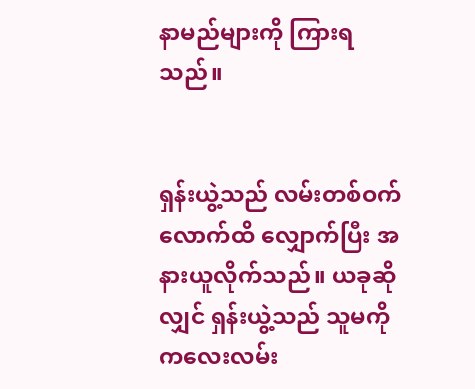နာမည်များကို ကြားရသည်။


ရှန်းယွဲ့သည် လမ်းတစ်ဝက်လောက်ထိ လျှောက်ပြီး အနားယူလိုက်သည်။ ယခုဆိုလျှင် ရှန်းယွဲ့သည် သူမကို ကလေးလမ်း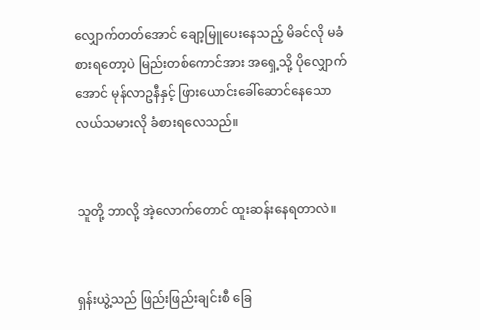လျှောက်တတ်အောင် ချော့မြူပေးနေသည့် မိခင်လို မခံစားရတော့ပဲ မြည်းတစ်ကောင်အား အရှေ့သို့ ပိုလျှောက်အောင် မုန်လာဥနီနှင့် ဖြားယောင်းခေါ်ဆောင်နေသော လယ်သမားလို ခံစားရလေသည်။


သူတို့ ဘာလို့ အဲ့လောက်တောင် ထူးဆန်းနေရတာလဲ။


ရှန်းယွဲ့သည် ဖြည်းဖြည်းချင်းစီ ခြေ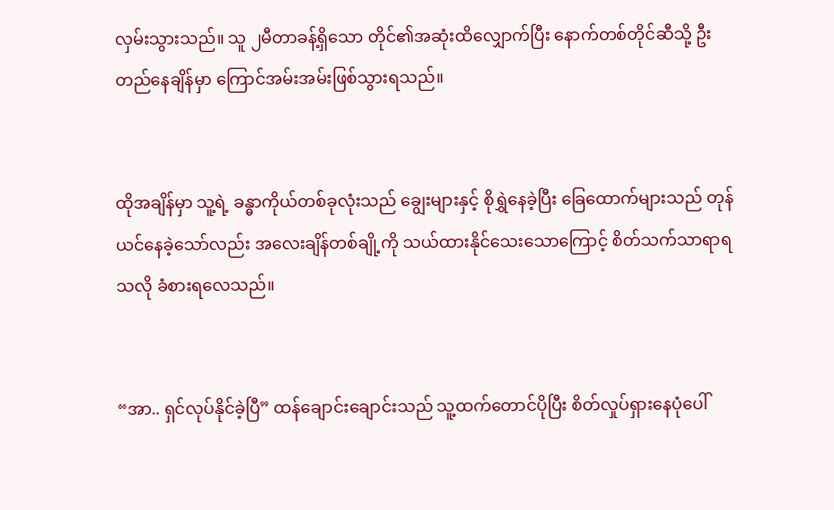လှမ်းသွားသည်။ သူ ၂မီတာခန့်ရှိသော တိုင်၏အဆုံးထိလျှောက်ပြီး နောက်တစ်တိုင်ဆီသို့ ဦးတည်နေချိန်မှာ ကြောင်အမ်းအမ်းဖြစ်သွားရသည်။


ထိုအချိန်မှာ သူ့ရဲ့ ခန္ဓာကိုယ်တစ်ခုလုံးသည် ချွေးများနှင့် စိုရွှဲနေခဲ့ပြီး ခြေထောက်များသည် တုန်ယင်နေခဲ့သော်လည်း အလေးချိန်တစ်ချို့ကို သယ်ထားနိုင်သေးသောကြောင့် စိတ်သက်သာရာရသလို ခံစားရလေသည်။


“အာ.. ရှင်လုပ်နိုင်ခဲ့ပြီ” ထန်ချောင်းချောင်းသည် သူ့ထက်တောင်ပိုပြီး စိတ်လှုပ်ရှားနေပုံပေါ်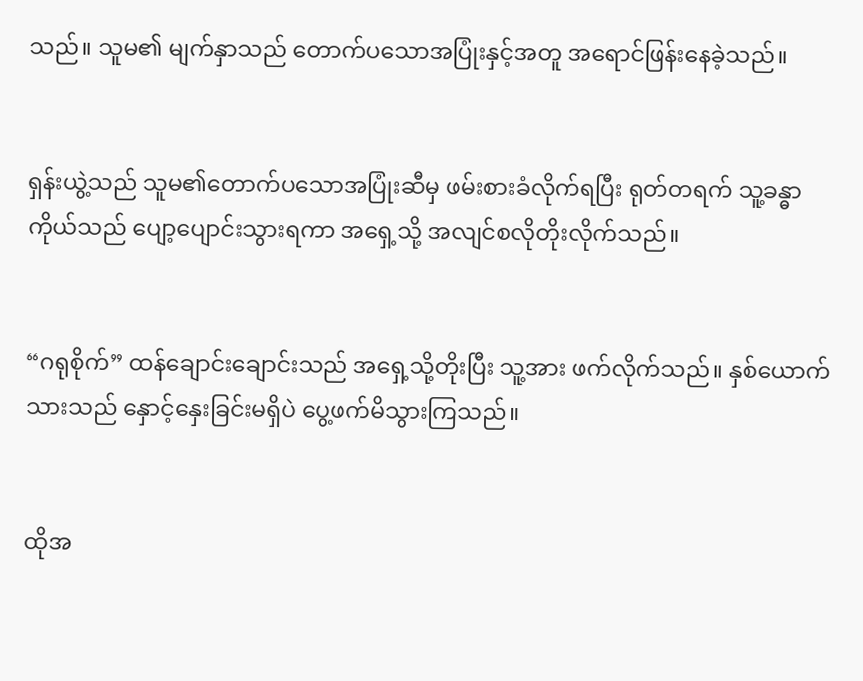သည်။ သူမ၏ မျက်နှာသည် တောက်ပသောအပြုံးနှင့်အတူ အရောင်ဖြန်းနေခဲ့သည်။


ရှန်းယွဲ့သည် သူမ၏တောက်ပသောအပြုံးဆီမှ ဖမ်းစားခံလိုက်ရပြီး ရုတ်တရက် သူ့ခန္ဓာကိုယ်သည် ပျော့ပျောင်းသွားရကာ အရှေ့သို့ အလျင်စလိုတိုးလိုက်သည်။


“ဂရုစိုက်” ထန်ချောင်းချောင်းသည် အရှေ့သို့တိုးပြီး သူ့အား ဖက်လိုက်သည်။ နှစ်ယောက်သားသည် နှောင့်နှေးခြင်းမရှိပဲ ပွေ့ဖက်မိသွားကြသည်။


ထိုအ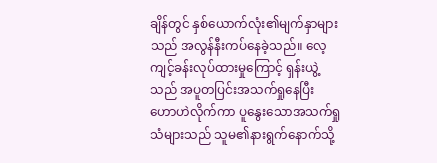ချိန်တွင် နှစ်ယောက်လုံး၏မျက်နှာများသည် အလွန်နီးကပ်နေခဲ့သည်။ လေ့ကျင့်ခန်းလုပ်ထားမှုကြောင့် ရှန်းယွဲ့သည် အပူတပြင်းအသက်ရှုနေပြီး ဟောဟဲလိုက်ကာ ပူနွေးသောအသက်ရှုသံများသည် သူမ၏နားရွက်နောက်သို့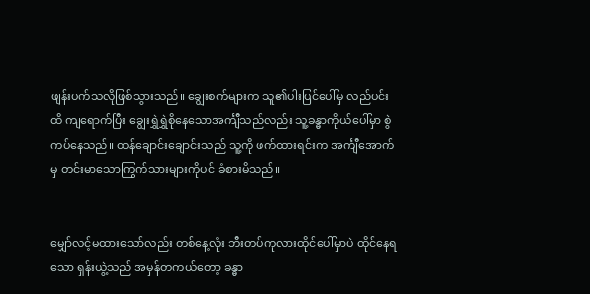ဖျန်းပက်သလိုဖြစ်သွားသည်။ ချွေးစက်များက သူ၏ပါးပြင်ပေါ်မှ လည်ပင်းထိ ကျရောက်ပြီး ချွေးရွှဲရွှဲစိုနေသောအင်္ကျီသည်လည်း သူ့ခန္ဓာကိုယ်ပေါ်မှာ စွဲကပ်နေသည်။ ထန်ချောင်းချောင်းသည် သူ့ကို ဖက်ထားရင်းက အင်္ကျီအောက်မှ တင်းမာသောကြွက်သားများကိုပင် ခံစားမိသည်။


မျှော်လင့်မထားသော်လည်း တစ်နေ့လုံး ဘီးတပ်ကုလားထိုင်ပေါ်မှာပဲ ထိုင်နေရသော ရှန်းယွဲ့သည် အမှန်တကယ်တော့ ခန္ဓာ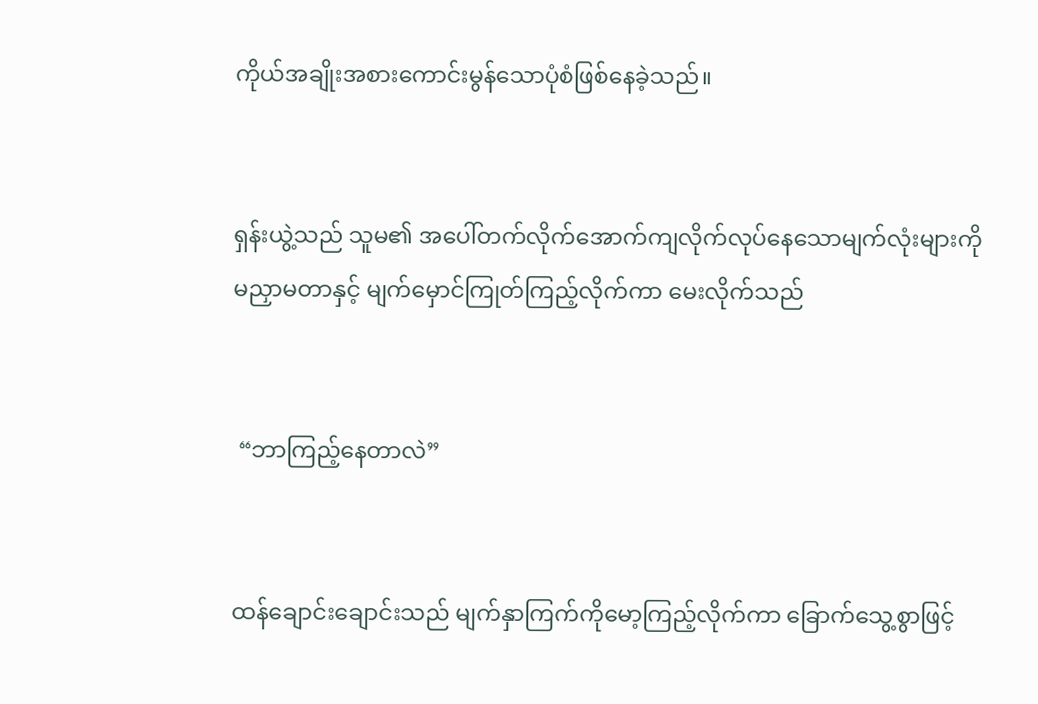ကိုယ်အချိုးအစားကောင်းမွန်သောပုံစံဖြစ်နေခဲ့သည်။


ရှန်းယွဲ့သည် သူမ၏ အပေါ်တက်လိုက်အောက်ကျလိုက်လုပ်နေသောမျက်လုံးများကို မညှာမတာနှင့် မျက်မှောင်ကြုတ်ကြည့်လိုက်ကာ မေးလိုက်သည်


 “ဘာကြည့်နေတာလဲ”


ထန်ချောင်းချောင်းသည် မျက်နှာကြက်ကိုမော့ကြည့်လိုက်ကာ ခြောက်သွေ့စွာဖြင့်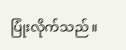ပြုံးလိုက်သည်။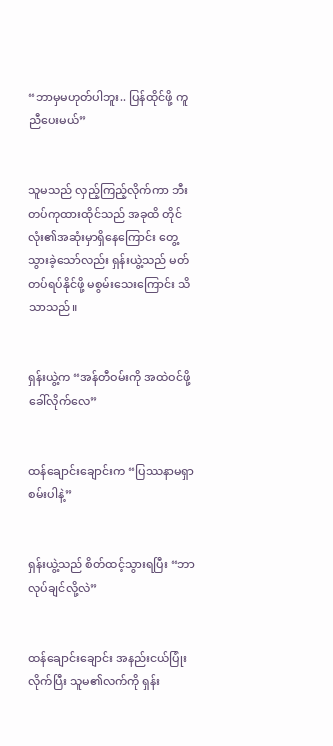“ဘာမှမဟုတ်ပါဘူး.. ပြန်ထိုင်ဖို့ ကူညီပေးမယ်”


သူမသည် လှည့်ကြည့်လိုက်ကာ ဘီးတပ်ကုထားထိုင်သည် အခုထိ တိုင်လုံး၏အဆုံးမှာရှိနေကြောင်း တွေ့သွားခဲ့သော်လည်း ရှန်းယွဲ့သည် မတ်တပ်ရပ်နိုင်ဖို့ မစွမ်းသေးကြောင်း သိသာသည်။


ရှန်းယွဲ့က “အန်တီဝမ်းကို အထဲဝင်ဖို့ ခေါ်လိုက်လေ”


ထန်ချောင်းချောင်းက “ပြဿနာမရှာစမ်းပါနဲ့”


ရှန်းယွဲ့သည် စိတ်ထင့်သွားရပြီး “ဘာလုပ်ချင်လို့လဲ”


ထန်ချောင်းချောင်း အနည်းငယ်ပြုံးလိုက်ပြီး သူမ၏လက်ကို ရှန်း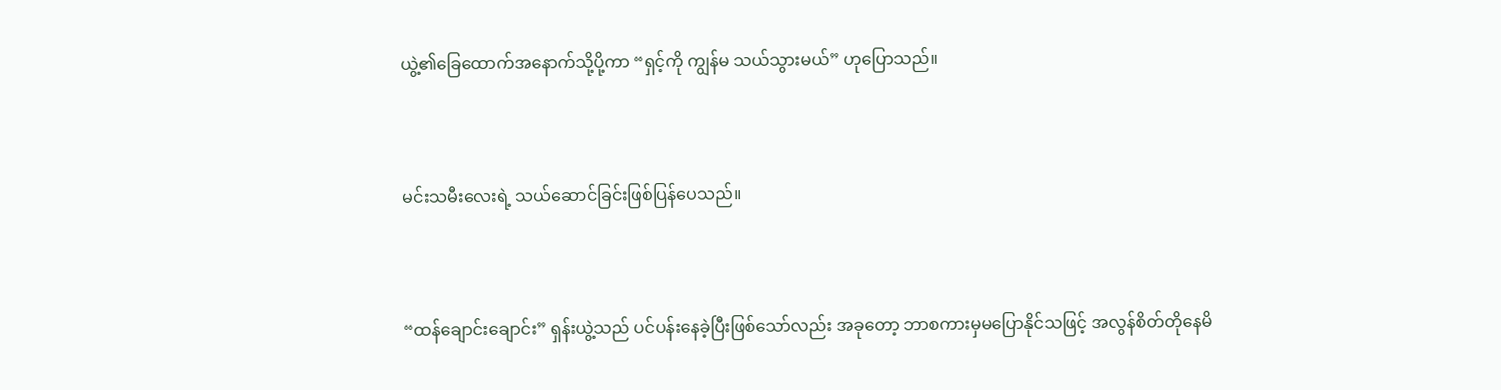ယွဲ့၏ခြေထောက်အနောက်သို့ပို့ကာ “ရှင့်ကို ကျွန်မ သယ်သွားမယ်” ဟုပြောသည်။


မင်းသမီးလေးရဲ့ သယ်ဆောင်ခြင်းဖြစ်ပြန်ပေသည်။


“ထန်ချောင်းချောင်း” ရှန်းယွဲ့သည် ပင်ပန်းနေခဲ့ပြီးဖြစ်သော်လည်း အခုတော့ ဘာစကားမှမပြောနိုင်သဖြင့် အလွန်စိတ်တိုနေမိ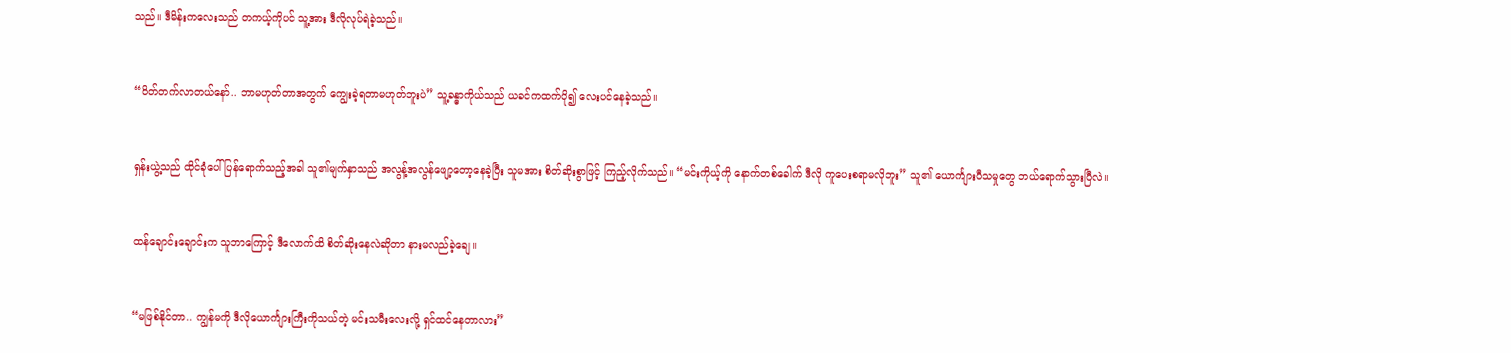သည်။ ဒီမိန်းကလေးသည် တကယ့်ကိုပင် သူ့အား ဒီလိုလုပ်ရဲခဲ့သည်။


“ဝိတ်တက်လာတယ်နော်.. ဘာမဟုတ်တာအတွက် ကျွေးခဲ့ရတာမဟုတ်ဘူးပဲ” သူ့ခန္ဓာကိုယ်သည် ယခင်ကထက်ပို၍ လေးပင်နေခဲ့သည်။


ရှန်းယွဲ့သည် ထိုင်ခုံပေါ်ပြန်ရောက်သည့်အခါ သူ၏မျက်နှာသည် အလွန့်အလွန်ဖျော့တော့နေခဲ့ပြီး သူမအား စိတ်ဆိုးစွာဖြင့် ကြည့်လိုက်သည်။ “မင်းကိုယ့်ကို နောက်တစ်ခေါက် ဒီလို ကူပေးစရာမလိုဘူး” သူ၏ ယောင်္ကျားပီသမှုတွေ ဘယ်ရောက်သွားပြီလဲ။


ထန်ချောင်းချောင်းက သူဘာကြောင့် ဒီလောက်ထိ စိတ်ဆိုးနေလဲဆိုတာ နားမလည်ခဲ့ချေ။


“မဖြစ်နိုင်တာ.. ကျွန်မကို ဒီလိုယောင်္ကျားကြီးကိုသယ်တဲ့ မင်းသမီးလေးလို့ ရှင်ထင်နေတာလား”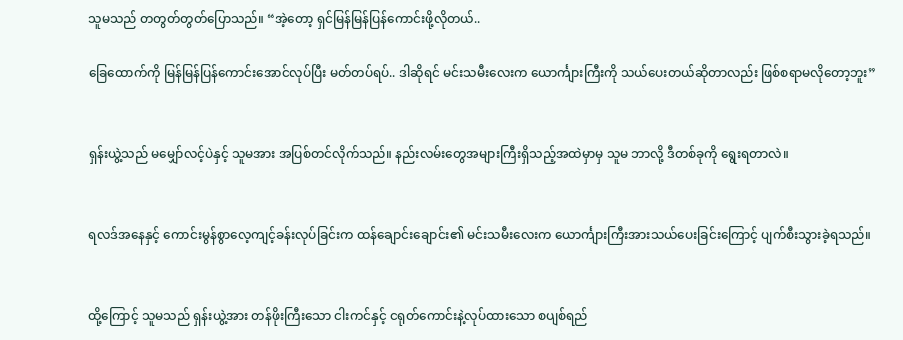သူမသည် တတွတ်တွတ်ပြောသည်။ “အဲ့တော့ ရှင်မြန်မြန်ပြန်ကောင်းဖို့လိုတယ်..

ခြေထောက်ကို မြန်မြန်ပြန်ကောင်းအောင်လုပ်ပြီး မတ်တပ်ရပ်.. ဒါဆိုရင် မင်းသမီးလေးက ယောင်္ကျားကြီးကို သယ်ပေးတယ်ဆိုတာလည်း ဖြစ်စရာမလိုတော့ဘူး”


ရှန်းယွဲ့သည် မမျှော်လင့်ပဲနှင့် သူမအား အပြစ်တင်လိုက်သည်။ နည်းလမ်းတွေအများကြီးရှိသည့်အထဲမှာမှ သူမ ဘာလို့ ဒီတစ်ခုကို ရွေးရတာလဲ။


ရလဒ်အနေနှင့် ကောင်းမွန်စွာလေ့ကျင့်ခန်းလုပ်ခြင်းက ထန်ချောင်းချောင်း၏ မင်းသမီးလေးက ယောင်္ကျားကြီးအားသယ်ပေးခြင်းကြောင့် ပျက်စီးသွားခဲ့ရသည်။


ထို့ကြောင့် သူမသည် ရှန်းယွဲ့အား တန်ဖိုးကြီးသော ငါးကင်နှင့် ငရုတ်ကောင်းနဲ့လုပ်ထားသော စပျစ်ရည်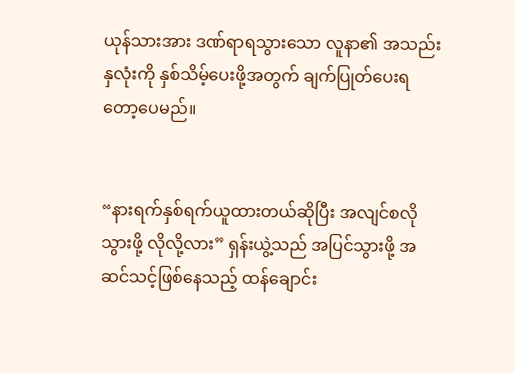ယုန်သားအား ဒဏ်ရာရသွားသော လူနာ၏ အသည်းနှလုံးကို နှစ်သိမ့်ပေးဖို့အတွက် ချက်ပြုတ်ပေးရတော့ပေမည်။


“နားရက်နှစ်ရက်ယူထားတယ်ဆိုပြီး အလျင်စလိုသွားဖို့ လိုလို့လား” ရှန်းယွဲ့သည် အပြင်သွားဖို့ အဆင်သင့်ဖြစ်နေသည့် ထန်ချောင်း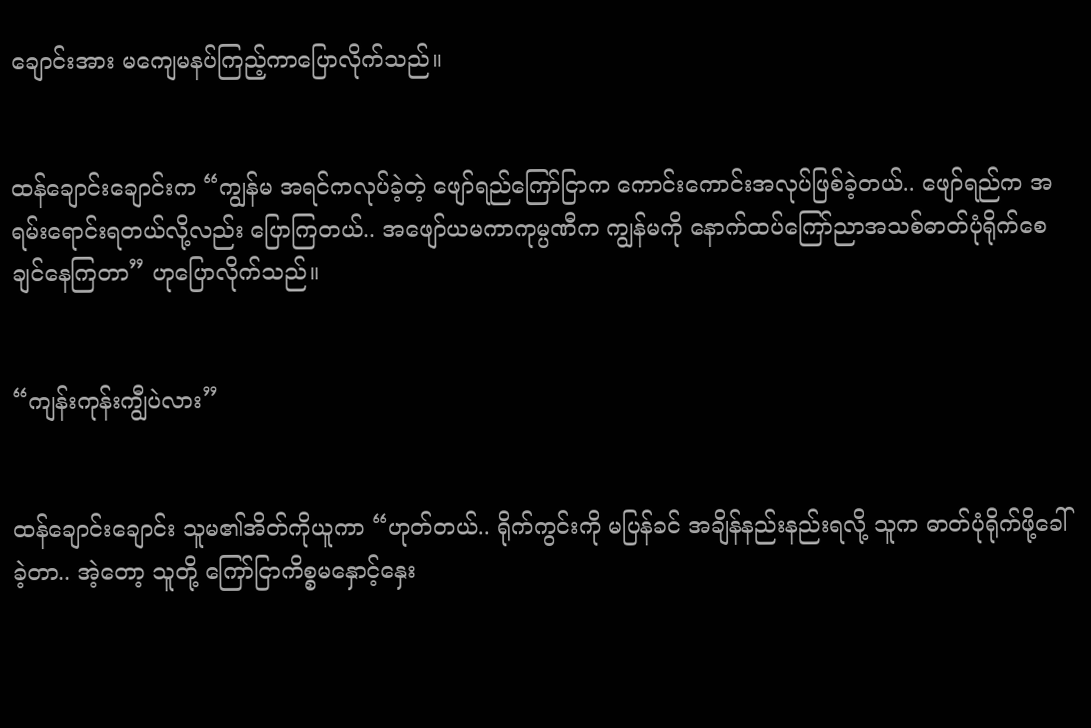ချောင်းအား မကျေမနပ်ကြည့်ကာပြောလိုက်သည်။


ထန်ချောင်းချောင်းက “ကျွန်မ အရင်ကလုပ်ခဲ့တဲ့ ဖျော်ရည်ကြော်ငြာက ကောင်းကောင်းအလုပ်ဖြစ်ခဲ့တယ်.. ဖျော်ရည်က အရမ်းရောင်းရတယ်လို့လည်း ပြောကြတယ်.. အဖျော်ယမကာကုမ္ပဏီက ကျွန်မကို နောက်ထပ်ကြော်ညာအသစ်ဓာတ်ပုံရိုက်စေချင်နေကြတာ” ဟုပြောလိုက်သည်။


“ကျန်းကုန်းကျွီပဲလား”


ထန်ချောင်းချောင်း သူမ၏အိတ်ကိုယူကာ “ဟုတ်တယ်.. ရိုက်ကွင်းကို မပြန်ခင် အချိန်နည်းနည်းရလို့ သူက ဓာတ်ပုံရိုက်ဖို့ခေါ်ခဲ့တာ.. အဲ့တော့ သူတို့ ကြော်ငြာကိစ္စမနှောင့်နှေး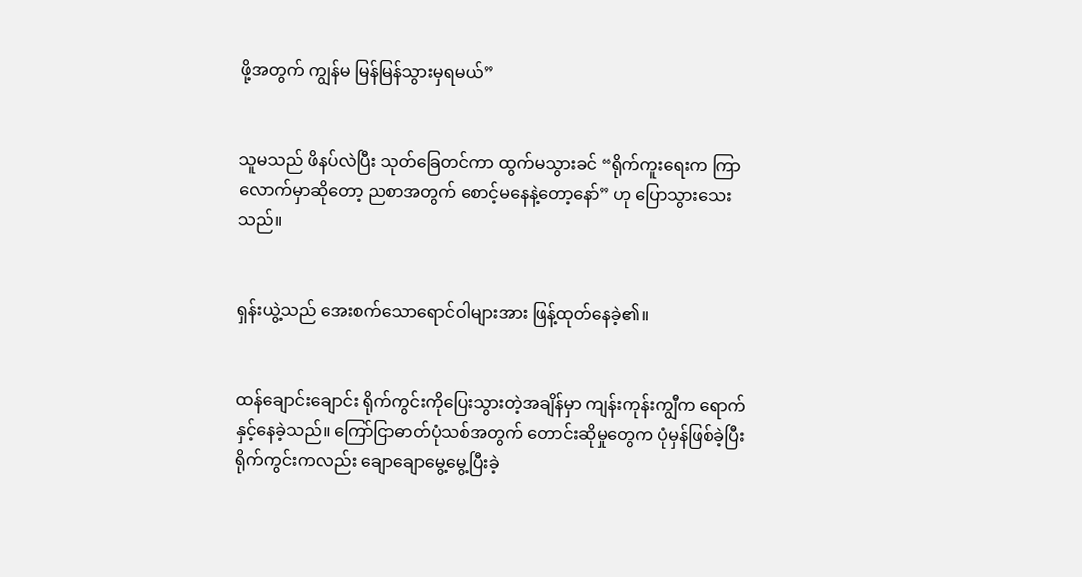ဖို့အတွက် ကျွန်မ မြန်မြန်သွားမှရမယ်”


သူမသည် ဖိနပ်လဲပြီး သုတ်ခြေတင်ကာ ထွက်မသွားခင် “ရိုက်ကူးရေးက ကြာလောက်မှာဆိုတော့ ညစာအတွက် စောင့်မနေနဲ့တော့နော်” ဟု ပြောသွားသေးသည်။


ရှန်းယွဲ့သည် အေးစက်သောရောင်ဝါများအား ဖြန့်ထုတ်နေခဲ့၏။


ထန်ချောင်းချောင်း ရိုက်ကွင်းကိုပြေးသွားတဲ့အချိန်မှာ ကျန်းကုန်းကျွီက ရောက်နှင့်နေခဲ့သည်။ ကြော်ငြာဓာတ်ပုံသစ်အတွက် တောင်းဆိုမှုတွေက ပုံမှန်ဖြစ်ခဲ့ပြီး ရိုက်ကွင်းကလည်း ချောချောမွေ့မွေ့ပြီးခဲ့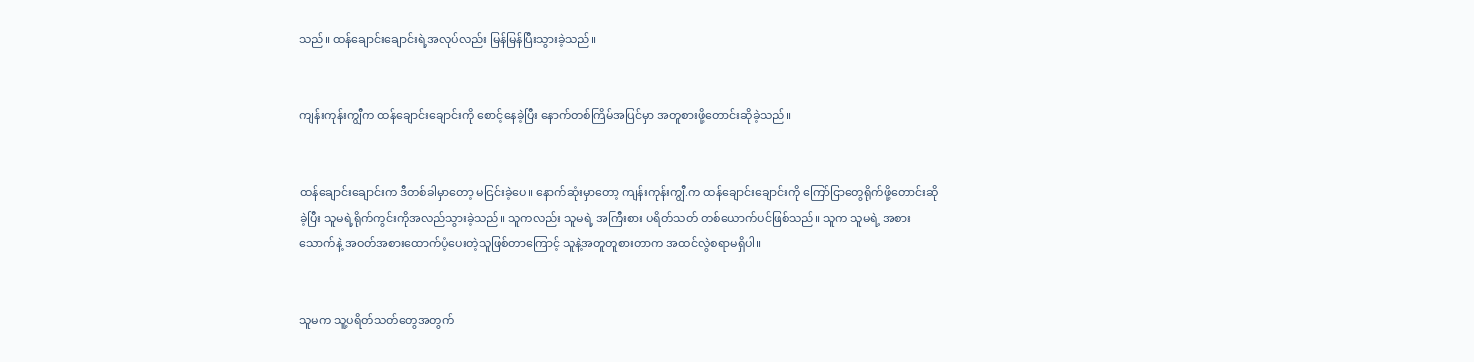သည်။ ထန်ချောင်းချောင်းရဲ့အလုပ်လည်း မြန်မြန်ပြီးသွားခဲ့သည်။


ကျန်းကုန်းကျွီက ထန်ချောင်းချောင်းကို စောင့်နေခဲ့ပြီး နောက်တစ်ကြိမ်အပြင်မှာ အတူစားဖို့တောင်းဆိုခဲ့သည်။


ထန်ချောင်းချောင်းက ဒီတစ်ခါမှာတော့ မငြင်းခဲ့ပေ။ နောက်ဆုံးမှာတော့ ကျန်းကုန်းကျွီ.က ထန်ချောင်းချောင်းကို ကြော်ငြာတွေရိုက်ဖို့တောင်းဆိုခဲ့ပြီး သူမရဲ့ရိုက်ကွင်းကိုအလည်သွားခဲ့သည်။ သူကလည်း သူမရဲ့ အကြီးစား ပရိတ်သတ် တစ်ယောက်ပင်ဖြစ်သည်။ သူက သူမရဲ့ အစားသောက်နဲ့ အဝတ်အစားထောက်ပံ့ပေးတဲ့သူဖြစ်တာကြောင့် သူနဲ့အတူတူစားတာက အထင်လွဲစရာမရှိပါ။


သူမက သူ့ပရိတ်သတ်တွေအတွက်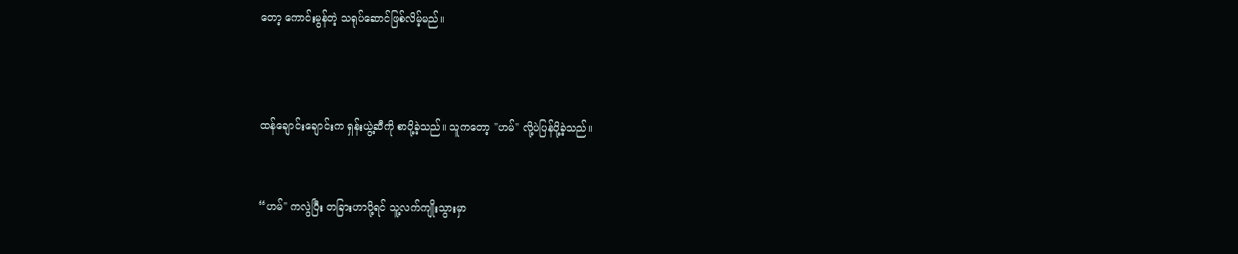တော့ ကောင်းမွန်တဲ့ သရုပ်ဆောင်ဖြစ်လိမ့်မည်။



ထန်ချောင်းချောင်းက ရှန်းယွဲ့ဆီကို စာပို့ခဲ့သည်။ သူကတော့ "ဟမ်" လို့ပဲပြန်ပို့ခဲ့သည်။


“ဟမ်" ကလွဲပြီး တခြားဟာပို့ရင် သူ့လက်ကျိုးသွားမှာ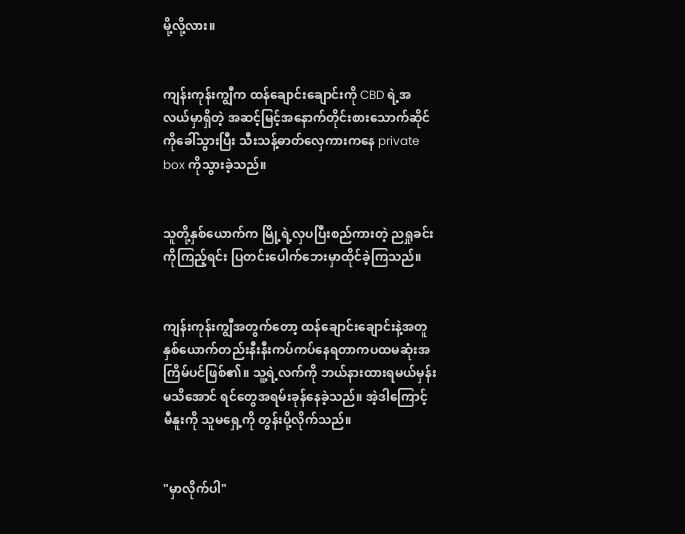မို့လို့လား။


ကျန်းကုန်းကျွီက ထန်ချောင်းချောင်းကို CBD ရဲ့အလယ်မှာရှိတဲ့ အဆင့်မြင့်အနောက်တိုင်းစားသောက်ဆိုင်ကိုခေါ်သွားပြီး သီးသန့်ဓာတ်လှေကားကနေ private box ကိုသွားခဲ့သည်။


သူတို့နှစ်ယောက်က မြို့ရဲ့လှပပြီးစည်ကားတဲ့ ညရှုခင်းကိုကြည့်ရင်း ပြတင်းပေါက်ဘေးမှာထိုင်ခဲ့ကြသည်။


ကျန်းကုန်းကျွီအတွက်တော့ ထန်ချောင်းချောင်းနဲ့အတူ နှစ်ယောက်တည်းနီးနီးကပ်ကပ်နေရတာကပထမဆုံးအကြိမ်ပင်ဖြစ်၏။ သူ့ရဲ့လက်ကို ဘယ်နားထားရမယ်မှန်းမသိအောင် ရင်တွေအရမ်းခုန်နေခဲ့သည်။ အဲ့ဒါကြောင့် မီနူးကို သူမရှေ့ကို တွန်းပို့လိုက်သည်။


"မှာလိုက်ပါ"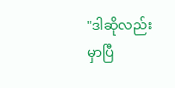"ဒါဆိုလည်းမှာပြီ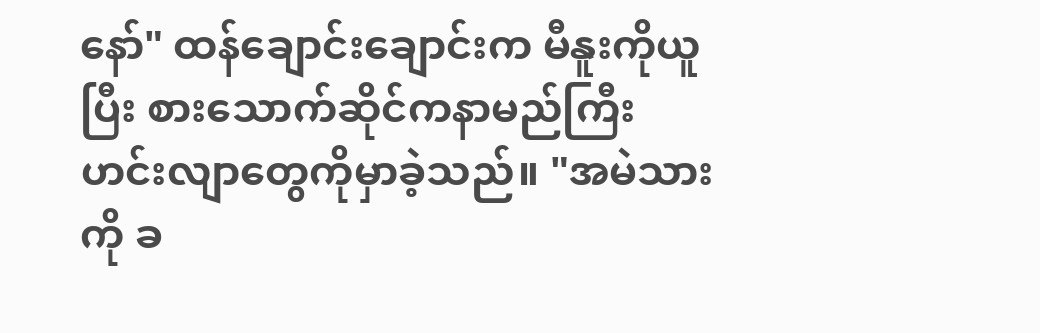နော်" ထန်ချောင်းချောင်းက မီနူးကိုယူပြီး စားသောက်ဆိုင်ကနာမည်ကြီးဟင်းလျာတွေကိုမှာခဲ့သည်။ "အမဲသားကို ခ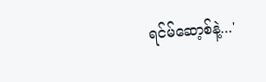ရင်မ်ဆော့စ်နဲ့...'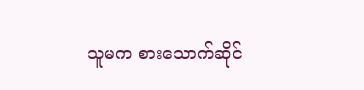သူမက စားသောက်ဆိုင်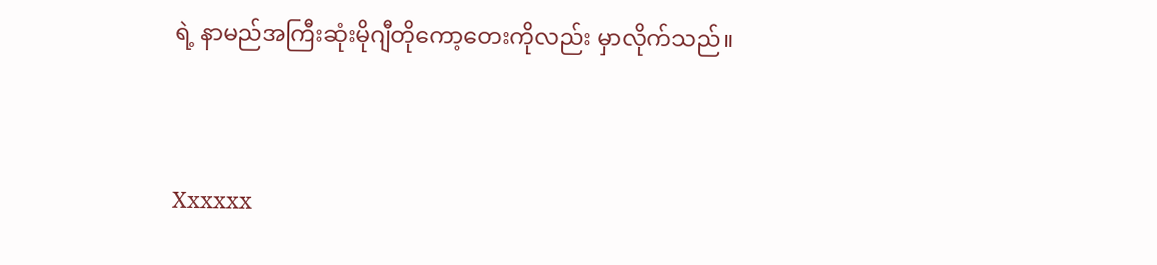ရဲ့ နာမည်အကြီးဆုံးမိုဂျီတိုကော့တေးကိုလည်း မှာလိုက်သည်။


Xxxxxx